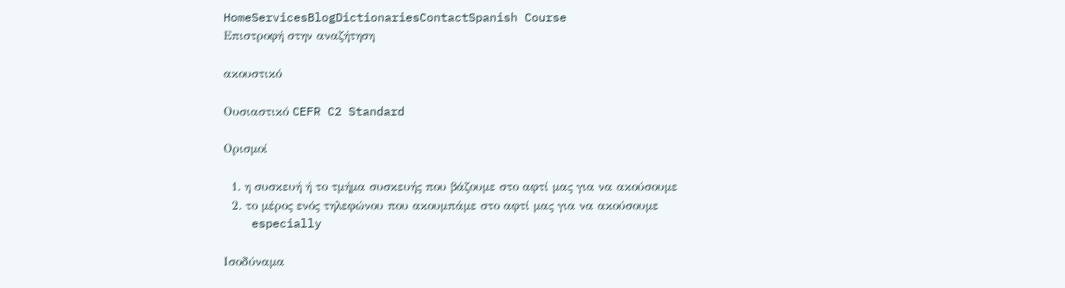HomeServicesBlogDictionariesContactSpanish Course
Επιστροφή στην αναζήτηση

ακουστικό

Ουσιαστικό CEFR C2 Standard

Ορισμοί

  1. η συσκευή ή το τμήμα συσκευής που βάζουμε στο αφτί μας για να ακούσουμε
  2. το μέρος ενός τηλεφώνου που ακουμπάμε στο αφτί μας για να ακούσουμε
    especially

Ισοδύναμα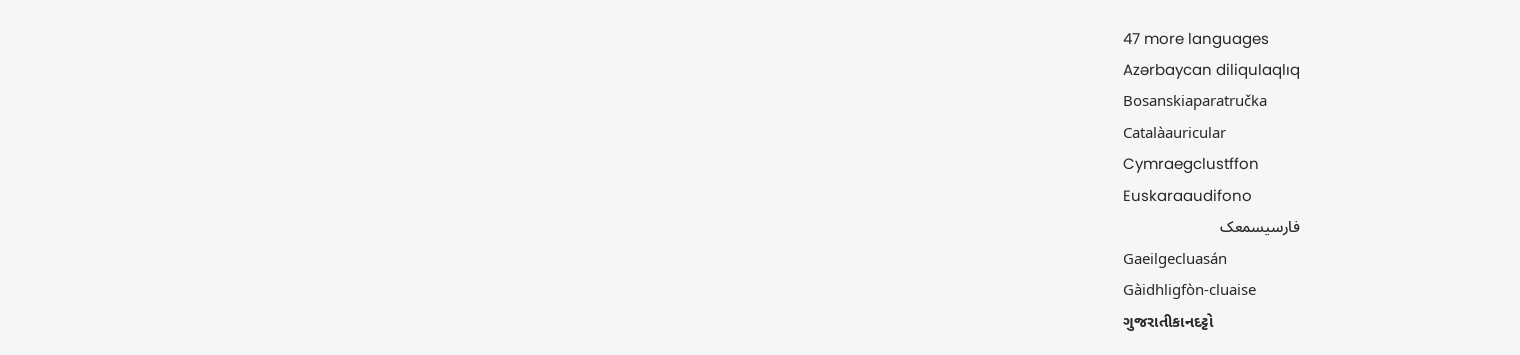47 more languages
Azərbaycan diliqulaqlıq
Bosanskiaparatručka
Catalàauricular
Cymraegclustffon
Euskaraaudifono
فارسیسمعک
Gaeilgecluasán
Gàidhligfòn-cluaise
ગુજરાતીકાનદટ્ટો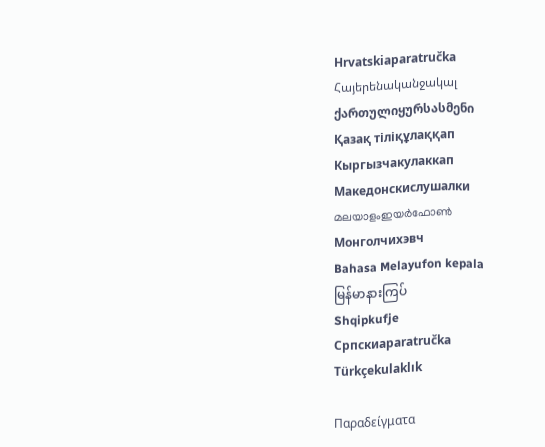Hrvatskiaparatručka
Հայերենականջակալ
ქართულიყურსასმენი
Қазақ тіліқұлаққап
Кыргызчакулаккап
Македонскислушалки
മലയാളംഇയർഫോൺ
Монголчихэвч
Bahasa Melayufon kepala
မြန်မာနားကြပ်
Shqipkufje
Српскиaparatručka
Türkçekulaklık

Παραδείγματα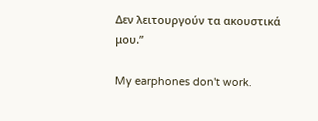Δεν λειτουργούν τα ακουστικά μου.”

My earphones don't work.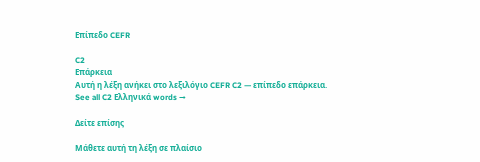Επίπεδο CEFR

C2
Επάρκεια
Αυτή η λέξη ανήκει στο λεξιλόγιο CEFR C2 — επίπεδο επάρκεια.
See all C2 Ελληνικά words →

Δείτε επίσης

Μάθετε αυτή τη λέξη σε πλαίσιο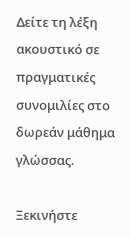Δείτε τη λέξη ακουστικό σε πραγματικές συνομιλίες στο δωρεάν μάθημα γλώσσας.

Ξεκινήστε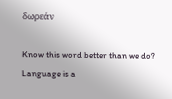δωρεάν

Know this word better than we do? Language is a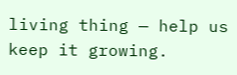living thing — help us keep it growing.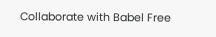Collaborate with Babel Free